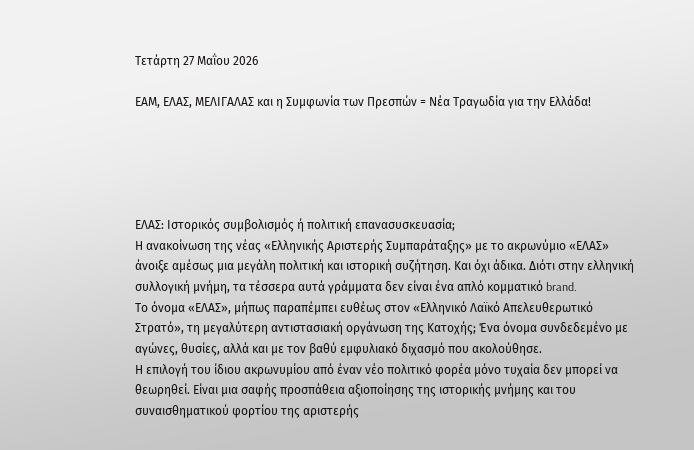Τετάρτη 27 Μαΐου 2026

ΕΑΜ, ΕΛΑΣ, ΜΕΛΙΓΑΛΑΣ και η Συμφωνία των Πρεσπών = Νέα Τραγωδία για την Ελλάδα!





ΕΛΑΣ: Ιστορικός συμβολισμός ή πολιτική επανασυσκευασία;
Η ανακοίνωση της νέας «Ελληνικής Αριστερής Συμπαράταξης» με το ακρωνύμιο «ΕΛΑΣ» άνοιξε αμέσως μια μεγάλη πολιτική και ιστορική συζήτηση. Και όχι άδικα. Διότι στην ελληνική συλλογική μνήμη, τα τέσσερα αυτά γράμματα δεν είναι ένα απλό κομματικό brand.
Το όνομα «ΕΛΑΣ», μήπως παραπέμπει ευθέως στον «Ελληνικό Λαϊκό Απελευθερωτικό Στρατό», τη μεγαλύτερη αντιστασιακή οργάνωση της Κατοχής; Ένα όνομα συνδεδεμένο με αγώνες, θυσίες, αλλά και με τον βαθύ εμφυλιακό διχασμό που ακολούθησε.
Η επιλογή του ίδιου ακρωνυμίου από έναν νέο πολιτικό φορέα μόνο τυχαία δεν μπορεί να θεωρηθεί. Είναι μια σαφής προσπάθεια αξιοποίησης της ιστορικής μνήμης και του συναισθηματικού φορτίου της αριστερής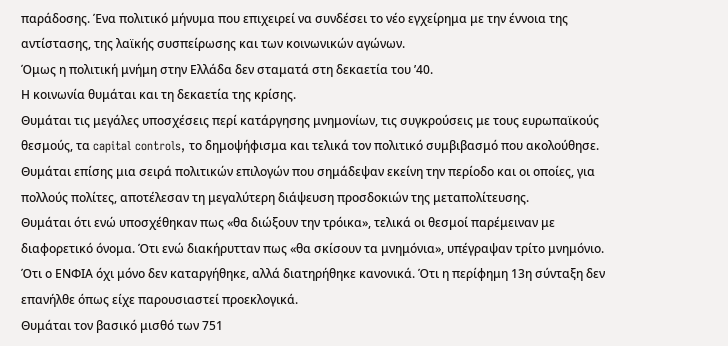παράδοσης. Ένα πολιτικό μήνυμα που επιχειρεί να συνδέσει το νέο εγχείρημα με την έννοια της αντίστασης, της λαϊκής συσπείρωσης και των κοινωνικών αγώνων.
Όμως η πολιτική μνήμη στην Ελλάδα δεν σταματά στη δεκαετία του ’40.
Η κοινωνία θυμάται και τη δεκαετία της κρίσης.
Θυμάται τις μεγάλες υποσχέσεις περί κατάργησης μνημονίων, τις συγκρούσεις με τους ευρωπαϊκούς θεσμούς, τα capital controls, το δημοψήφισμα και τελικά τον πολιτικό συμβιβασμό που ακολούθησε. Θυμάται επίσης μια σειρά πολιτικών επιλογών που σημάδεψαν εκείνη την περίοδο και οι οποίες, για πολλούς πολίτες, αποτέλεσαν τη μεγαλύτερη διάψευση προσδοκιών της μεταπολίτευσης.
Θυμάται ότι ενώ υποσχέθηκαν πως «θα διώξουν την τρόικα», τελικά οι θεσμοί παρέμειναν με διαφορετικό όνομα. Ότι ενώ διακήρυτταν πως «θα σκίσουν τα μνημόνια», υπέγραψαν τρίτο μνημόνιο. Ότι ο ΕΝΦΙΑ όχι μόνο δεν καταργήθηκε, αλλά διατηρήθηκε κανονικά. Ότι η περίφημη 13η σύνταξη δεν επανήλθε όπως είχε παρουσιαστεί προεκλογικά.
Θυμάται τον βασικό μισθό των 751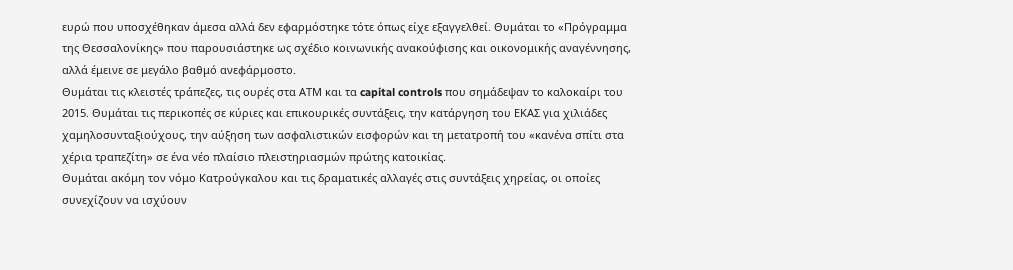ευρώ που υποσχέθηκαν άμεσα αλλά δεν εφαρμόστηκε τότε όπως είχε εξαγγελθεί. Θυμάται το «Πρόγραμμα της Θεσσαλονίκης» που παρουσιάστηκε ως σχέδιο κοινωνικής ανακούφισης και οικονομικής αναγέννησης, αλλά έμεινε σε μεγάλο βαθμό ανεφάρμοστο.
Θυμάται τις κλειστές τράπεζες, τις ουρές στα ΑΤΜ και τα capital controls που σημάδεψαν το καλοκαίρι του 2015. Θυμάται τις περικοπές σε κύριες και επικουρικές συντάξεις, την κατάργηση του ΕΚΑΣ για χιλιάδες χαμηλοσυνταξιούχους, την αύξηση των ασφαλιστικών εισφορών και τη μετατροπή του «κανένα σπίτι στα χέρια τραπεζίτη» σε ένα νέο πλαίσιο πλειστηριασμών πρώτης κατοικίας.
Θυμάται ακόμη τον νόμο Κατρούγκαλου και τις δραματικές αλλαγές στις συντάξεις χηρείας, οι οποίες συνεχίζουν να ισχύουν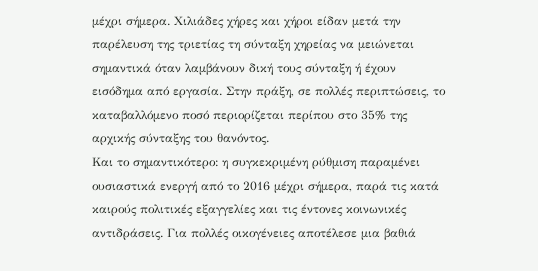μέχρι σήμερα. Χιλιάδες χήρες και χήροι είδαν μετά την παρέλευση της τριετίας τη σύνταξη χηρείας να μειώνεται σημαντικά όταν λαμβάνουν δική τους σύνταξη ή έχουν εισόδημα από εργασία. Στην πράξη, σε πολλές περιπτώσεις, το καταβαλλόμενο ποσό περιορίζεται περίπου στο 35% της αρχικής σύνταξης του θανόντος.
Και το σημαντικότερο: η συγκεκριμένη ρύθμιση παραμένει ουσιαστικά ενεργή από το 2016 μέχρι σήμερα, παρά τις κατά καιρούς πολιτικές εξαγγελίες και τις έντονες κοινωνικές αντιδράσεις. Για πολλές οικογένειες αποτέλεσε μια βαθιά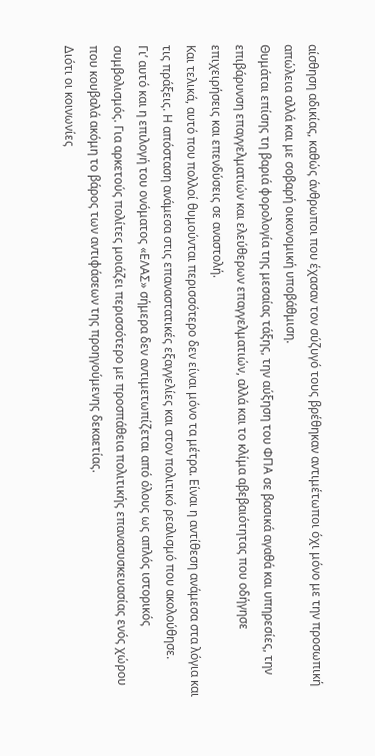αίσθηση αδικίας, καθώς άνθρωποι που έχασαν τον σύζυγό τους βρέθηκαν αντιμέτωποι όχι μόνο με την προσωπική απώλεια αλλά και με σοβαρή οικονομική υποβάθμιση.
Θυμάται επίσης τη βαριά φορολογία της μεσαίας τάξης, την αύξηση του ΦΠΑ σε βασικά αγαθά και υπηρεσίες, την επιβάρυνση επαγγελματιών και ελεύθερων επαγγελματιών, αλλά και το κλίμα αβεβαιότητας που οδήγησε επιχειρήσεις και επενδύσεις σε αναστολή.
Και τελικά, αυτό που πολλοί θυμούνται περισσότερο δεν είναι μόνο τα μέτρα. Είναι η αντίθεση ανάμεσα στα λόγια και τις πράξεις. Η απόσταση ανάμεσα στις επαναστατικές εξαγγελίες και στον πολιτικό ρεαλισμό που ακολούθησε.
Γι’ αυτό και η επιλογή του ονόματος «ΕΛΑΣ» σήμερα δεν αντιμετωπίζεται από όλους ως απλός ιστορικός συμβολισμός. Για αρκετούς πολίτες μοιάζει περισσότερο με προσπάθεια πολιτικής επανασυσκευασίας ενός χώρου που κουβαλά ακόμη το βάρος των αντιφάσεων της προηγούμενης δεκαετίας.
Διότι οι κοινωνίες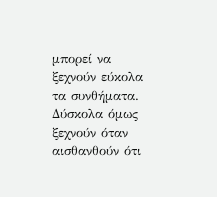μπορεί να ξεχνούν εύκολα τα συνθήματα.
Δύσκολα όμως ξεχνούν όταν αισθανθούν ότι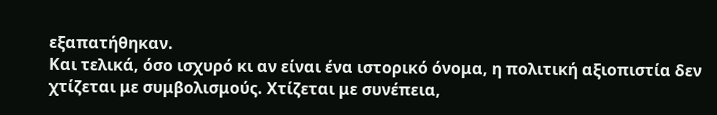εξαπατήθηκαν.
Και τελικά, όσο ισχυρό κι αν είναι ένα ιστορικό όνομα, η πολιτική αξιοπιστία δεν χτίζεται με συμβολισμούς. Χτίζεται με συνέπεια,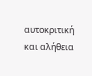αυτοκριτική και αλήθεια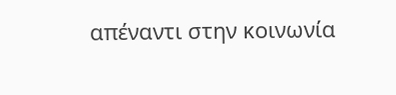απέναντι στην κοινωνία